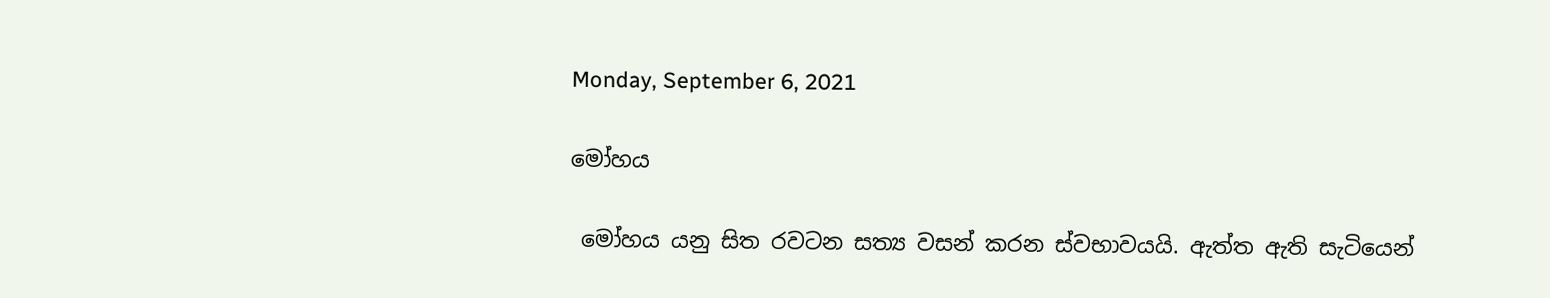Monday, September 6, 2021

මෝහය

 මෝහය යනු සිත රවටන සත්‍ය වසන් කරන ස්වභාවයයි. ඇත්ත ඇති සැටියෙන්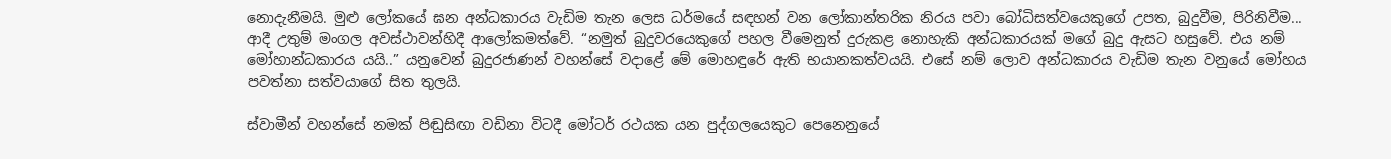නොදැනීමයි. මුළු ලෝකයේ ඝන අන්ධකාරය වැඩිම තැන ලෙස ධර්මයේ සඳහන් වන ලෝකාන්තරික නිරය පවා බෝධිසත්වයෙකුගේ උපත, බුදුවීම, පිරිනිවීම... ආදී උතුම් මංගල අවස්ථාවන්හිදී ආලෝකමත්වේ. “නමුත් බුදුවරයෙකුගේ පහල වීමෙනුත් දුරුකළ නොහැකි අන්ධකාරයක් මගේ බුදු ඇසට හසුවේ. එය නම් මෝහාන්ධකාරය යයි..” යනුවෙන් බුදුරජාණන් වහන්සේ වදාළේ මේ මොහඳුරේ ඇති භයානකත්වයයි. එසේ නම් ලොව අන්ධකාරය වැඩිම තැන වනුයේ මෝහය පවත්නා සත්වයාගේ සිත තුලයි.

ස්වාමීන් වහන්සේ නමක් පිඬුසිඟා වඩිනා විටදී මෝටර් රථයක යන පුද්ගලයෙකුට පෙනෙනුයේ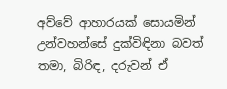අව්වේ ආහාරයක් සොයමින් උන්වහන්සේ දුක්විඳිනා බවත් තමා, බිරිඳ, දරුවන් ඒ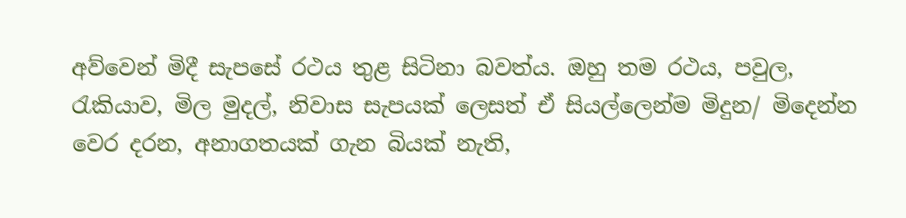අව්වෙන් මිදී සැපසේ රථය තුළ සිටිනා බවත්ය. ඔහු තම රථය, පවුල, රැකියාව, මිල මුදල්, නිවාස සැපයක් ලෙසත් ඒ සියල්ලෙන්ම මිදුන/ මිදෙන්න වෙර දරන, අනාගතයක් ගැන බියක් නැති,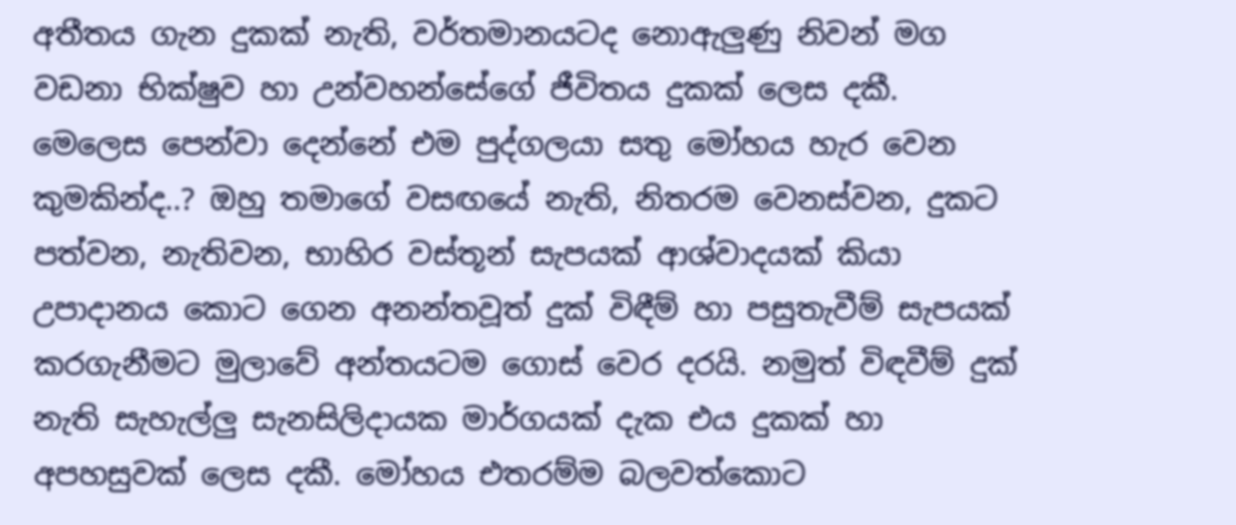අතීතය ගැන දුකක් නැති, වර්තමානයටද නොඇලුණු නිවන් මග වඩනා භික්ෂුව හා උන්වහන්සේගේ ජීවිතය දුකක් ලෙස දකී. මෙලෙස පෙන්වා දෙන්නේ එම පුද්ගලයා සතු මෝහය හැර වෙන කුමකින්ද..? ඔහු තමාගේ වසඟයේ නැති, නිතරම වෙනස්වන, දුකට පත්වන, නැතිවන, භාහිර වස්තූන් සැපයක් ආශ්වාදයක් කියා උපාදානය කොට ගෙන අනන්තවූත් දුක් විඳීම් හා පසුතැවීම් සැපයක් කරගැනීමට මුලාවේ අන්තයටම ගොස් වෙර දරයි. නමුත් විඳවීම් දුක් නැති සැහැල්ලු සැනසිලිදායක මාර්ගයක් දැක එය දුකක් හා අපහසුවක් ලෙස දකී. මෝහය එතරම්ම බලවත්කොට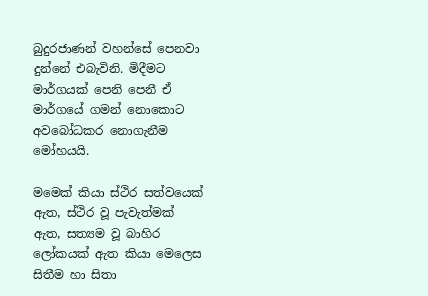බුදුරජාණන් වහන්සේ පෙනවා දුන්නේ එබැවිනි. මිදීමට මාර්ගයක් පෙනි පෙනී ඒ මාර්ගයේ ගමන් නොකොට අවබෝධකර නොගැනීම මෝහයයි.

මමෙක් කියා ස්ථිර සත්වයෙක් ඇත, ස්ථිර වූ පැවැත්මක් ඇත, සත්‍යම වූ බාහිර ලෝකයක් ඇත කියා මෙලෙස සිතීම හා සිතා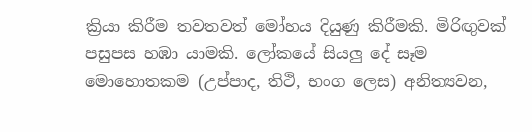ක්‍රියා කිරීම තවතවත් මෝහය දියුණු කිරීමකි. මිරිඟුවක් පසුපස හඹා යාමකි. ලෝකයේ සියලු දේ සෑම මොහොතකම (උප්පාද, තිථි, භංග ලෙස) අනිත්‍යවන,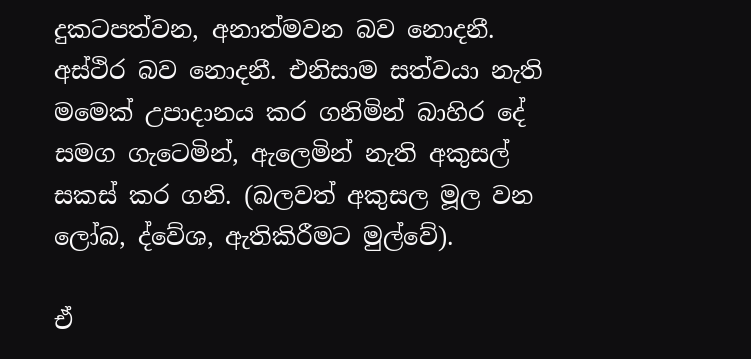දුකටපත්වන, අනාත්මවන බව නොදනී. අස්ථිර බව නොදනී. එනිසාම සත්වයා නැති මමෙක් උපාදානය කර ගනිමින් බාහිර දේ සමග ගැටෙමින්, ඇලෙමින් නැති අකුසල් සකස් කර ගනි. (බලවත් අකුසල මූල වන ලෝබ, ද්වේශ, ඇතිකිරීමට මුල්වේ).

ඒ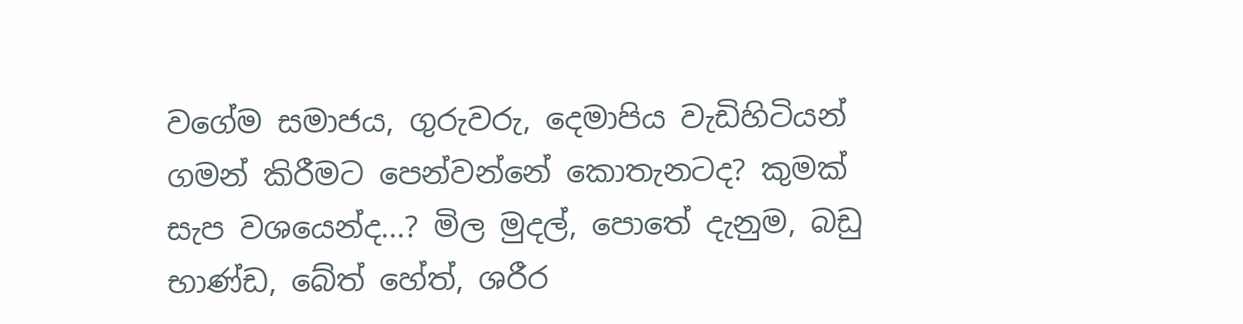වගේම සමාජය, ගුරුවරු, දෙමාපිය වැඩිහිටියන් ගමන් කිරීමට පෙන්වන්නේ කොතැනටද? කුමක් සැප වශයෙන්ද...? මිල මුදල්, පොතේ දැනුම, බඩු භාණ්ඩ, බේත් හේත්, ශරීර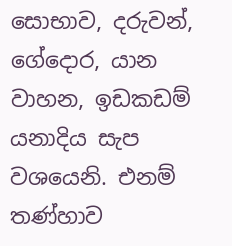සොභාව, දරුවන්, ගේදොර, යාන වාහන, ඉඩකඩම් යනාදිය සැප වශයෙනි. එනම් තණ්හාව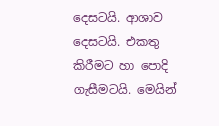දෙසටයි. ආශාව දෙසටයි. එකතු කිරීමට හා පොදි ගැසීමටයි. මෙයින්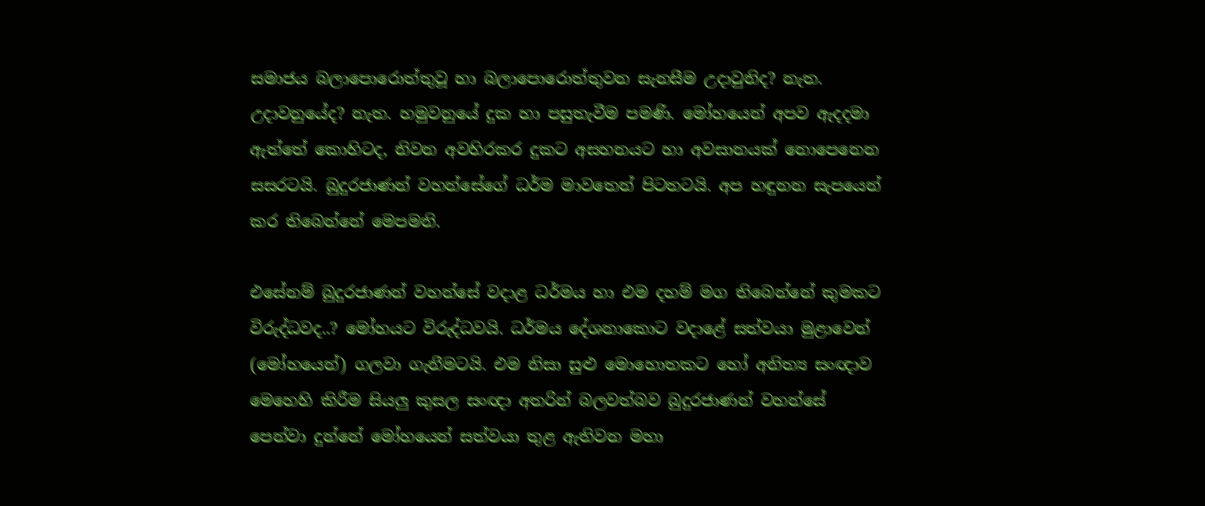සමාජය බලාපොරොත්තුවූ හා බලාපොරොත්තුවන සැනසීම උදාවුනිද? නැත. උදාවනුයේද? නැත. හමුවනුයේ දුක හා පසුතැවීම පමණි. මෝහයෙන් අපව ඇදදමා ඇත්තේ කොහිටද, නිවන අවහිරකර දුකට අසහනයට හා අවසානයක් නොපෙනෙන සසරටයි. බුදුරජාණන් වහන්සේගේ ධර්ම මාවතෙන් පිටතටයි. අප හඳුනන සැපයෙන් කර තිබෙන්නේ මෙපමනි.

එසේනම් බුදුරජාණන් වහන්සේ වදාළ ධර්මය හා එම දහම් මග තිබෙන්නේ කුමකට විරුද්ධවද..? මෝහයට විරුද්ධවයි. ධර්මය දේශනාකොට වදාළේ සත්වයා මුළාවෙන් (මෝහයෙන්) ගලවා ගැනීමටයි. එම නිසා සුළු මොහොතකට හෝ අනිත්‍ය සංඥාව මෙහෙහි කිරීම සියලු කුසල සංඥා අතරින් බලවත්බව බුදුරජාණන් වහන්සේ පෙන්වා දුන්නේ මෝහයෙන් සත්වයා තුළ ඇතිවන මහා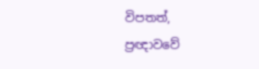විපතත්, ප්‍රඥාවවේ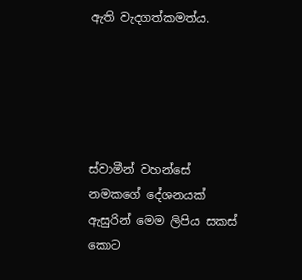ඇති වැදගත්කමත්ය.





ස්වාමීන් වහන්සේ නමකගේ දේශනයක් ඇසුරින් මෙම ලිපිය සකස් කොට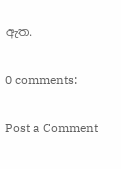ඇත.

0 comments:

Post a Comment